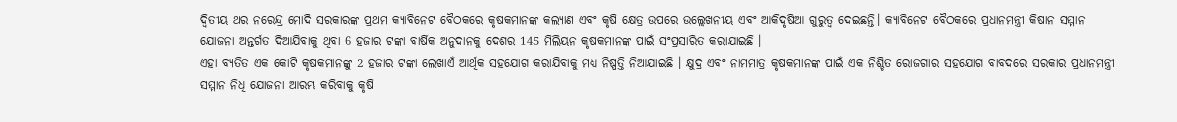ଦ୍ବିତୀୟ ଥର ନରେନ୍ଦ୍ର ମୋଦି ସରକାରଙ୍କ ପ୍ରଥମ କ୍ୟାବିନେଟ ବୈଠକରେ କୃଷକମାନଙ୍କ କଲ୍ୟାଣ ଏବଂ କୃଷି କ୍ଷେତ୍ର ଉପରେ ଉଲ୍ଲେଖନୀୟ ଏବଂ ଆକିଦୃଷିଆ ଗୁରୁତ୍ବ ଦେଇଛନ୍ତି। କ୍ୟାବିନେଟ ବୈଠକରେ ପ୍ରଧାନମନ୍ତ୍ରୀ କିଷାନ ସମ୍ମାନ ଯୋଜନା ଅନ୍ତର୍ଗତ ଦିଆଯିବାକୁ ଥିବା 6 ହଜାର ଟଙ୍କା ବାର୍ଷିକ ଅନୁଦାନକୁ ଦେଶର 145 ମିଲିୟନ କୃଷକମାନଙ୍କ ପାଇଁ ସଂପ୍ରସାରିତ କରାଯାଇଛି ।
ଏହା ବ୍ୟତିତ ଏକ କୋଟି କୃଷକମାନଙ୍କୁ 2 ହଜାର ଟଙ୍କା ଲେଖାଏଁ ଆର୍ଥିକ ସହଯୋଗ କରାଯିବାକୁ ମଧ୍ୟ ନିଷ୍ପତ୍ତି ନିଆଯାଇଛି । କ୍ଷୁଦ୍ର ଏବଂ ନାମମାତ୍ର କୃଷକମାନଙ୍କ ପାଇଁ ଏକ ନିଶ୍ଚିତ ରୋଜଗାର ସହଯୋଗ ବାବଦରେ ସରକାର ପ୍ରଧାନମନ୍ତ୍ରୀ ସମ୍ମାନ ନିଧି ଯୋଜନା ଆରମ୍ଭ କରିବାକୁ କୃଷି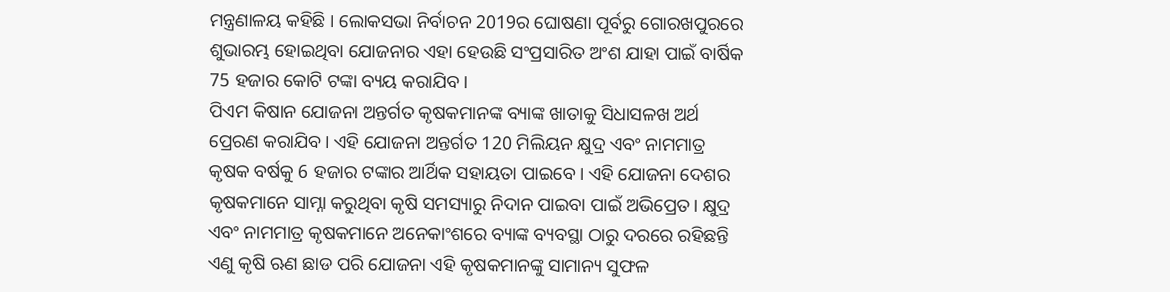ମନ୍ତ୍ରଣାଳୟ କହିଛି । ଲୋକସଭା ନିର୍ବାଚନ 2019ର ଘୋଷଣା ପୂର୍ବରୁ ଗୋରଖପୁରରେ ଶୁଭାରମ୍ଭ ହୋଇଥିବା ଯୋଜନାର ଏହା ହେଉଛି ସଂପ୍ରସାରିତ ଅଂଶ ଯାହା ପାଇଁ ବାର୍ଷିକ 75 ହଜାର କୋଟି ଟଙ୍କା ବ୍ୟୟ କରାଯିବ।
ପିଏମ କିଷାନ ଯୋଜନା ଅନ୍ତର୍ଗତ କୃଷକମାନଙ୍କ ବ୍ୟାଙ୍କ ଖାତାକୁ ସିଧାସଳଖ ଅର୍ଥ ପ୍ରେରଣ କରାଯିବ। ଏହି ଯୋଜନା ଅନ୍ତର୍ଗତ 120 ମିଲିୟନ କ୍ଷୁଦ୍ର ଏବଂ ନାମମାତ୍ର କୃଷକ ବର୍ଷକୁ 6 ହଜାର ଟଙ୍କାର ଆର୍ଥିକ ସହାୟତା ପାଇବେ। ଏହି ଯୋଜନା ଦେଶର କୃଷକମାନେ ସାମ୍ନା କରୁଥିବା କୃଷି ସମସ୍ୟାରୁ ନିଦାନ ପାଇବା ପାଇଁ ଅଭିପ୍ରେତ। କ୍ଷୁଦ୍ର ଏବଂ ନାମମାତ୍ର କୃଷକମାନେ ଅନେକାଂଶରେ ବ୍ୟାଙ୍କ ବ୍ୟବସ୍ଥା ଠାରୁ ଦରରେ ରହିଛନ୍ତି ଏଣୁ କୃଷି ଋଣ ଛାଡ ପରି ଯୋଜନା ଏହି କୃଷକମାନଙ୍କୁ ସାମାନ୍ୟ ସୁଫଳ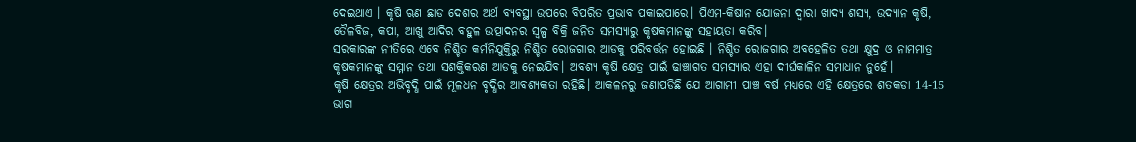ଦେଇଥାଏ । କୃଷି ଋଣ ଛାଡ ଦେଶର ଅର୍ଥ ବ୍ୟବସ୍ଥା ଉପରେ ବିପରିତ ପ୍ରଭାବ ପକାଇପାରେ। ପିଏମ-କିଷାନ ଯୋଜନା ଦ୍ବାରା ଖାଦ୍ୟ ଶସ୍ୟ, ଉଦ୍ୟାନ କୃଷି, ତୈଳବିଜ, କପା, ଆଖୁ ଆଦିର ବହୁଳ ଉତ୍ପାଦନର ସ୍ବଳ୍ପ ବିକ୍ରି ଜନିତ ସମସ୍ୟାରୁ କୃଷକମାନଙ୍କୁ ସହାୟତା କରିବ।
ସରକାରଙ୍କ ନୀତିରେ ଏବେ ନିଶ୍ଚିତ କର୍ମନିଯୁକ୍ତିରୁ ନିଶ୍ଚିତ ରୋଜଗାର ଆଡକୁ ପରିବର୍ତ୍ତନ ହୋଇଛି । ନିଶ୍ଚିତ ରୋଜଗାର ଅବହେଳିତ ତଥା କ୍ଷୁଦ୍ର ଓ ନାମମାତ୍ର କୃଷକମାନଙ୍କୁ ସମ୍ମାନ ତଥା ସଶକ୍ତିକରଣ ଆଡକୁ ନେଇଯିବ। ଅବଶ୍ୟ କୃଷି କ୍ଷେତ୍ର ପାଇଁ ଢାଞ୍ଚାଗତ ସମସ୍ୟାର ଏହା ଦୀର୍ଘକାଳିନ ସମାଧାନ ନୁହେଁ।
କୃଷି କ୍ଷେତ୍ରର ଅଭିବୃଦ୍ଧି ପାଇଁ ମୂଳଧନ ବୃଦ୍ଧିର ଆବଶ୍ୟକତା ରହିଛି। ଆକଳନରୁ ଜଣାପଡିଛି ଯେ ଆଗାମୀ ପାଞ୍ଚ ବର୍ଷ ମଧ୍ୟରେ ଏହି କ୍ଷେତ୍ରରେ ଶତକଡା 14-15 ଭାଗ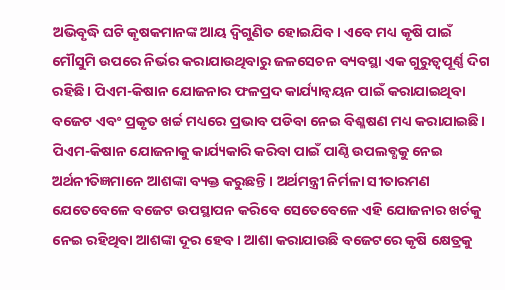ଅଭିବୃଦ୍ଧି ଘଟି କୃଷକମାନଙ୍କ ଆୟ ଦ୍ବିଗୁଣିତ ହୋଇଯିବ। ଏବେ ମଧ୍ୟ କୃଷି ପାଇଁ ମୌସୁମି ଉପରେ ନିର୍ଭର କରାଯାଉଥିବାରୁ ଜଳସେଚନ ବ୍ୟବସ୍ଥା ଏକ ଗୁରୁତ୍ବପୂର୍ଣ୍ଣ ଦିଗ ରହିଛି। ପିଏମ-କିଷାନ ଯୋଜନାର ଫଳପ୍ରଦ କାର୍ଯ୍ୟାନ୍ବୟନ ପାଇଁ କରାଯାଇଥିବା ବଜେଟ ଏବଂ ପ୍ରକୃତ ଖର୍ଚ୍ଚ ମଧ୍ୟରେ ପ୍ରଭାବ ପଡିବା ନେଇ ବିଶ୍ଳଷଣ ମଧ୍ୟ କରାଯାଇଛି।
ପିଏମ-କିଷାନ ଯୋଜନାକୁ କାର୍ଯ୍ୟକାରି କରିବା ପାଇଁ ପାଣ୍ଠି ଉପଲବ୍ଧକୁ ନେଇ ଅର୍ଥନୀତିଜ୍ଞମାନେ ଆଶଙ୍କା ବ୍ୟକ୍ତ କରୁଛନ୍ତି। ଅର୍ଥମନ୍ତ୍ରୀ ନିର୍ମଳା ସୀତାରମଣ ଯେତେବେଳେ ବଜେଟ ଉପସ୍ଥାପନ କରିବେ ସେତେବେଳେ ଏହି ଯୋଜନାର ଖର୍ଚକୁ ନେଇ ରହିଥିବା ଆଶଙ୍କା ଦୂର ହେବ। ଆଶା କରାଯାଉଛି ବଜେଟରେ କୃଷି କ୍ଷେତ୍ରକୁ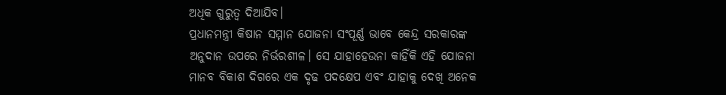ଅଧିକ ଗୁରୁତ୍ବ ଦିଆଯିବ।
ପ୍ରଧାନମନ୍ତ୍ରୀ କିଷାନ ସମ୍ମାନ ଯୋଜନା ସଂପୂର୍ଣ୍ଣ ଭାବେ କେନ୍ଦ୍ର ସରକାରଙ୍କ ଅନୁଦାନ ଉପରେ ନିର୍ଭରଶୀଳ। ସେ ଯାହାହେଉନା କାହିଁକି ଏହି ଯୋଜନା ମାନବ ବିକାଶ ଦିଗରେ ଏକ ଦୃଢ ପଦକ୍ଷେପ ଏବଂ ଯାହାକୁ ଦେଖି ଅନେକ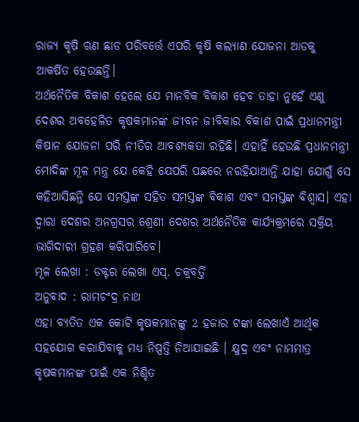ରାଜ୍ୟ କୃଷି ଋଣ ଛାଡ ପରିବର୍ତ୍ତେ ଏପରି କୃଷି କଲ୍ୟାଣ ଯୋଜନା ଆଡକୁ ଆକର୍ଷିତ ହେଉଛନ୍ତି।
ଅର୍ଥନୈତିକ ବିକାଶ ହେଲେ ଯେ ମାନବିକ ବିକାଶ ହେବ ତାହା ନୁହେଁ ଏଣୁ ଦେଶର ଅବହେଳିତ କୃଷକମାନଙ୍କ ଜୀବନ ଜୀବିକାର ବିକାଶ ପାଇଁ ପ୍ରଧାନମନ୍ତ୍ରୀ କିଷାନ ଯୋଜନା ପରି ନୀତିର ଆବଶ୍ୟକତା ରହିଛି। ଏହାହିଁ ହେଉଛି ପ୍ରଧାନମନ୍ତ୍ରୀ ମୋଦିଙ୍କ ମୂଳ ମନ୍ତ୍ର ଯେ କେହି ଯେପରି ପଛରେ ନରହିଯାଆନ୍ତି ଯାହା ଯୋଗୁଁ ସେ କହିଆସିଛନ୍ତି ଯେ ସମସ୍ତଙ୍କ ସହିତ ସମସ୍ତଙ୍କ ବିକାଶ ଏବଂ ସମସ୍ତଙ୍କ ବିଶ୍ବାସ। ଏହା ଦ୍ବାରା ଦେଶର ଅନଗ୍ରସର ଶ୍ରେଣୀ ଦେଶର ଅର୍ଥନୈତିକ କାର୍ଯ୍ୟକ୍ରମରେ ସକ୍ରିୟ ଭାଗିଦାରୀ ଗ୍ରହଣ କରିପାରିବେ।
ମୂଳ ଲେଖା : ଡକ୍ଟର ଲେଖା ଏସ୍. ଚକ୍ରବର୍ତ୍ତି
ଅନୁବାଦ : ରାମଚଂଦ୍ର ନାଥ
ଏହା ବ୍ୟତିତ ଏକ କୋଟି କୃଷକମାନଙ୍କୁ 2 ହଜାର ଟଙ୍କା ଲେଖାଏଁ ଆର୍ଥିକ ସହଯୋଗ କରାଯିବାକୁ ମଧ୍ୟ ନିଷ୍ପତ୍ତି ନିଆଯାଇଛି । କ୍ଷୁଦ୍ର ଏବଂ ନାମମାତ୍ର କୃଷକମାନଙ୍କ ପାଇଁ ଏକ ନିଶ୍ଚିତ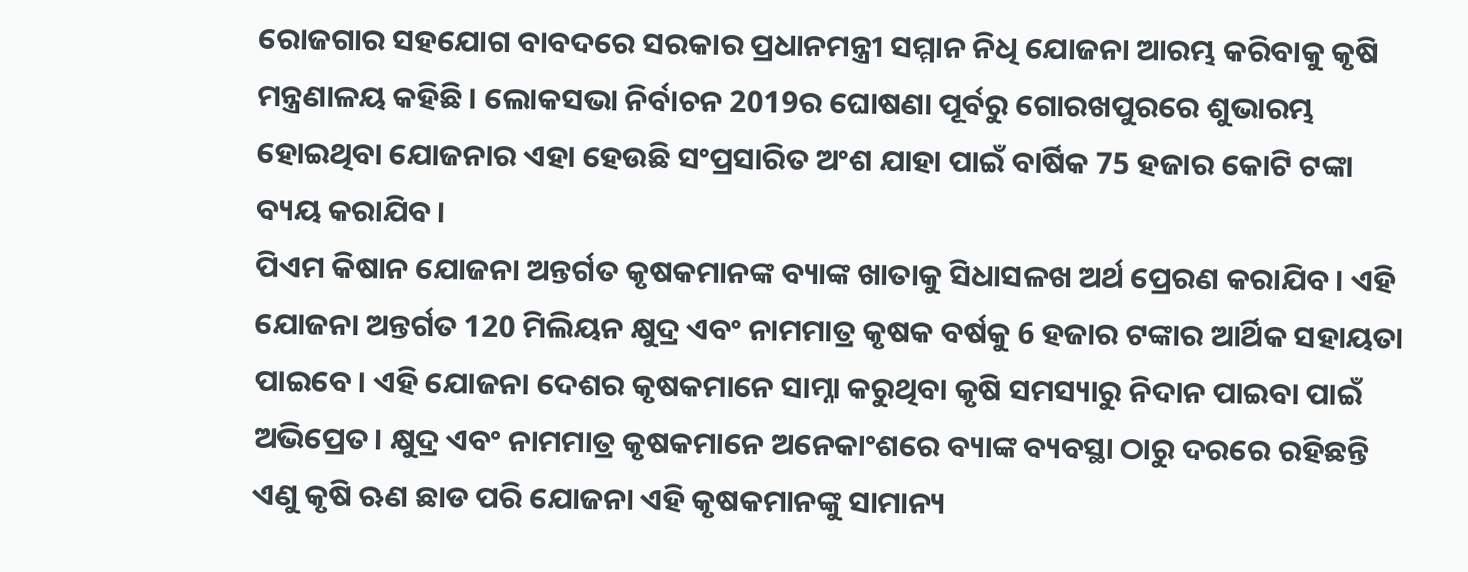ରୋଜଗାର ସହଯୋଗ ବାବଦରେ ସରକାର ପ୍ରଧାନମନ୍ତ୍ରୀ ସମ୍ମାନ ନିଧି ଯୋଜନା ଆରମ୍ଭ କରିବାକୁ କୃଷି ମନ୍ତ୍ରଣାଳୟ କହିଛି । ଲୋକସଭା ନିର୍ବାଚନ 2019ର ଘୋଷଣା ପୂର୍ବରୁ ଗୋରଖପୁରରେ ଶୁଭାରମ୍ଭ ହୋଇଥିବା ଯୋଜନାର ଏହା ହେଉଛି ସଂପ୍ରସାରିତ ଅଂଶ ଯାହା ପାଇଁ ବାର୍ଷିକ 75 ହଜାର କୋଟି ଟଙ୍କା ବ୍ୟୟ କରାଯିବ।
ପିଏମ କିଷାନ ଯୋଜନା ଅନ୍ତର୍ଗତ କୃଷକମାନଙ୍କ ବ୍ୟାଙ୍କ ଖାତାକୁ ସିଧାସଳଖ ଅର୍ଥ ପ୍ରେରଣ କରାଯିବ। ଏହି ଯୋଜନା ଅନ୍ତର୍ଗତ 120 ମିଲିୟନ କ୍ଷୁଦ୍ର ଏବଂ ନାମମାତ୍ର କୃଷକ ବର୍ଷକୁ 6 ହଜାର ଟଙ୍କାର ଆର୍ଥିକ ସହାୟତା ପାଇବେ। ଏହି ଯୋଜନା ଦେଶର କୃଷକମାନେ ସାମ୍ନା କରୁଥିବା କୃଷି ସମସ୍ୟାରୁ ନିଦାନ ପାଇବା ପାଇଁ ଅଭିପ୍ରେତ। କ୍ଷୁଦ୍ର ଏବଂ ନାମମାତ୍ର କୃଷକମାନେ ଅନେକାଂଶରେ ବ୍ୟାଙ୍କ ବ୍ୟବସ୍ଥା ଠାରୁ ଦରରେ ରହିଛନ୍ତି ଏଣୁ କୃଷି ଋଣ ଛାଡ ପରି ଯୋଜନା ଏହି କୃଷକମାନଙ୍କୁ ସାମାନ୍ୟ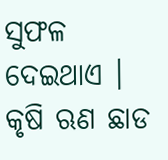ସୁଫଳ ଦେଇଥାଏ । କୃଷି ଋଣ ଛାଡ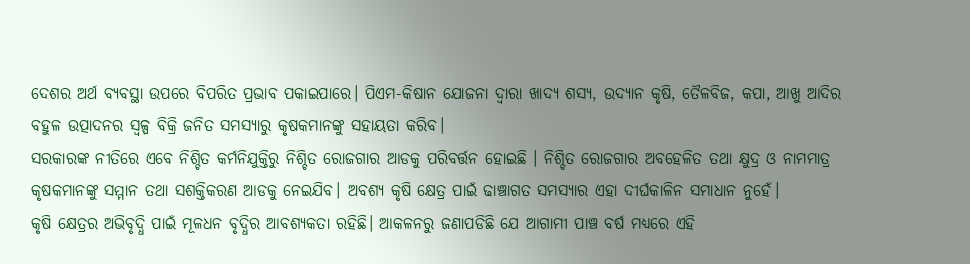ଦେଶର ଅର୍ଥ ବ୍ୟବସ୍ଥା ଉପରେ ବିପରିତ ପ୍ରଭାବ ପକାଇପାରେ। ପିଏମ-କିଷାନ ଯୋଜନା ଦ୍ବାରା ଖାଦ୍ୟ ଶସ୍ୟ, ଉଦ୍ୟାନ କୃଷି, ତୈଳବିଜ, କପା, ଆଖୁ ଆଦିର ବହୁଳ ଉତ୍ପାଦନର ସ୍ବଳ୍ପ ବିକ୍ରି ଜନିତ ସମସ୍ୟାରୁ କୃଷକମାନଙ୍କୁ ସହାୟତା କରିବ।
ସରକାରଙ୍କ ନୀତିରେ ଏବେ ନିଶ୍ଚିତ କର୍ମନିଯୁକ୍ତିରୁ ନିଶ୍ଚିତ ରୋଜଗାର ଆଡକୁ ପରିବର୍ତ୍ତନ ହୋଇଛି । ନିଶ୍ଚିତ ରୋଜଗାର ଅବହେଳିତ ତଥା କ୍ଷୁଦ୍ର ଓ ନାମମାତ୍ର କୃଷକମାନଙ୍କୁ ସମ୍ମାନ ତଥା ସଶକ୍ତିକରଣ ଆଡକୁ ନେଇଯିବ। ଅବଶ୍ୟ କୃଷି କ୍ଷେତ୍ର ପାଇଁ ଢାଞ୍ଚାଗତ ସମସ୍ୟାର ଏହା ଦୀର୍ଘକାଳିନ ସମାଧାନ ନୁହେଁ।
କୃଷି କ୍ଷେତ୍ରର ଅଭିବୃଦ୍ଧି ପାଇଁ ମୂଳଧନ ବୃଦ୍ଧିର ଆବଶ୍ୟକତା ରହିଛି। ଆକଳନରୁ ଜଣାପଡିଛି ଯେ ଆଗାମୀ ପାଞ୍ଚ ବର୍ଷ ମଧ୍ୟରେ ଏହି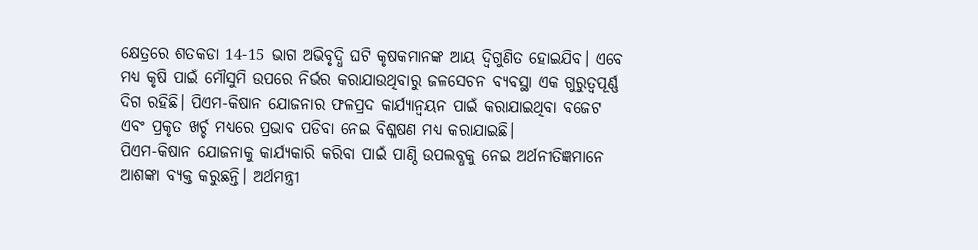କ୍ଷେତ୍ରରେ ଶତକଡା 14-15 ଭାଗ ଅଭିବୃଦ୍ଧି ଘଟି କୃଷକମାନଙ୍କ ଆୟ ଦ୍ବିଗୁଣିତ ହୋଇଯିବ। ଏବେ ମଧ୍ୟ କୃଷି ପାଇଁ ମୌସୁମି ଉପରେ ନିର୍ଭର କରାଯାଉଥିବାରୁ ଜଳସେଚନ ବ୍ୟବସ୍ଥା ଏକ ଗୁରୁତ୍ବପୂର୍ଣ୍ଣ ଦିଗ ରହିଛି। ପିଏମ-କିଷାନ ଯୋଜନାର ଫଳପ୍ରଦ କାର୍ଯ୍ୟାନ୍ବୟନ ପାଇଁ କରାଯାଇଥିବା ବଜେଟ ଏବଂ ପ୍ରକୃତ ଖର୍ଚ୍ଚ ମଧ୍ୟରେ ପ୍ରଭାବ ପଡିବା ନେଇ ବିଶ୍ଳଷଣ ମଧ୍ୟ କରାଯାଇଛି।
ପିଏମ-କିଷାନ ଯୋଜନାକୁ କାର୍ଯ୍ୟକାରି କରିବା ପାଇଁ ପାଣ୍ଠି ଉପଲବ୍ଧକୁ ନେଇ ଅର୍ଥନୀତିଜ୍ଞମାନେ ଆଶଙ୍କା ବ୍ୟକ୍ତ କରୁଛନ୍ତି। ଅର୍ଥମନ୍ତ୍ରୀ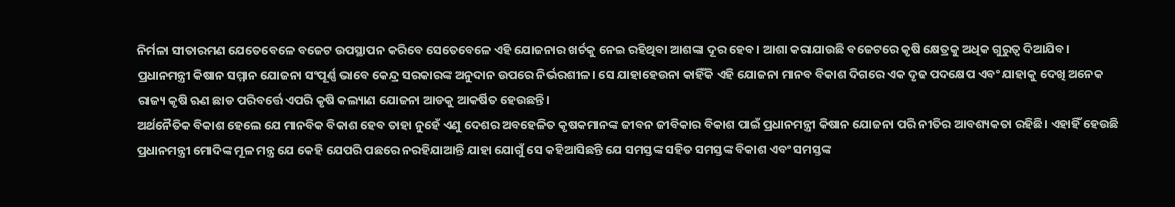ନିର୍ମଳା ସୀତାରମଣ ଯେତେବେଳେ ବଜେଟ ଉପସ୍ଥାପନ କରିବେ ସେତେବେଳେ ଏହି ଯୋଜନାର ଖର୍ଚକୁ ନେଇ ରହିଥିବା ଆଶଙ୍କା ଦୂର ହେବ। ଆଶା କରାଯାଉଛି ବଜେଟରେ କୃଷି କ୍ଷେତ୍ରକୁ ଅଧିକ ଗୁରୁତ୍ବ ଦିଆଯିବ।
ପ୍ରଧାନମନ୍ତ୍ରୀ କିଷାନ ସମ୍ମାନ ଯୋଜନା ସଂପୂର୍ଣ୍ଣ ଭାବେ କେନ୍ଦ୍ର ସରକାରଙ୍କ ଅନୁଦାନ ଉପରେ ନିର୍ଭରଶୀଳ। ସେ ଯାହାହେଉନା କାହିଁକି ଏହି ଯୋଜନା ମାନବ ବିକାଶ ଦିଗରେ ଏକ ଦୃଢ ପଦକ୍ଷେପ ଏବଂ ଯାହାକୁ ଦେଖି ଅନେକ ରାଜ୍ୟ କୃଷି ଋଣ ଛାଡ ପରିବର୍ତ୍ତେ ଏପରି କୃଷି କଲ୍ୟାଣ ଯୋଜନା ଆଡକୁ ଆକର୍ଷିତ ହେଉଛନ୍ତି।
ଅର୍ଥନୈତିକ ବିକାଶ ହେଲେ ଯେ ମାନବିକ ବିକାଶ ହେବ ତାହା ନୁହେଁ ଏଣୁ ଦେଶର ଅବହେଳିତ କୃଷକମାନଙ୍କ ଜୀବନ ଜୀବିକାର ବିକାଶ ପାଇଁ ପ୍ରଧାନମନ୍ତ୍ରୀ କିଷାନ ଯୋଜନା ପରି ନୀତିର ଆବଶ୍ୟକତା ରହିଛି। ଏହାହିଁ ହେଉଛି ପ୍ରଧାନମନ୍ତ୍ରୀ ମୋଦିଙ୍କ ମୂଳ ମନ୍ତ୍ର ଯେ କେହି ଯେପରି ପଛରେ ନରହିଯାଆନ୍ତି ଯାହା ଯୋଗୁଁ ସେ କହିଆସିଛନ୍ତି ଯେ ସମସ୍ତଙ୍କ ସହିତ ସମସ୍ତଙ୍କ ବିକାଶ ଏବଂ ସମସ୍ତଙ୍କ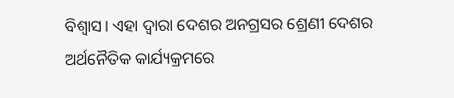ବିଶ୍ବାସ। ଏହା ଦ୍ବାରା ଦେଶର ଅନଗ୍ରସର ଶ୍ରେଣୀ ଦେଶର ଅର୍ଥନୈତିକ କାର୍ଯ୍ୟକ୍ରମରେ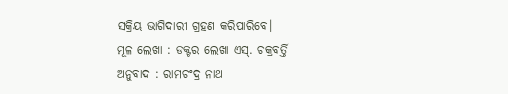ସକ୍ରିୟ ଭାଗିଦାରୀ ଗ୍ରହଣ କରିପାରିବେ।
ମୂଳ ଲେଖା : ଡକ୍ଟର ଲେଖା ଏସ୍. ଚକ୍ରବର୍ତ୍ତି
ଅନୁବାଦ : ରାମଚଂଦ୍ର ନାଥ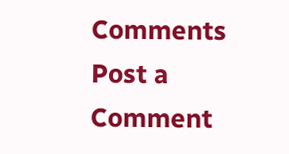Comments
Post a Comment